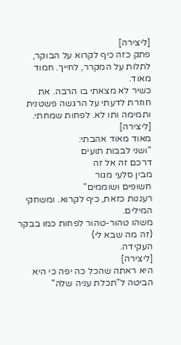[ליצירה]
פתק כזה כיף לקרוא על הבוקר, לתלות על המקרר, לחייך. חמוד מאוד.
כשיר לא מצאתי בו הרבה. את חוזרת לדעתי על הרגשה פשטנית ותמימה ותו לא. לפחות שמחתי.
[ליצירה]
מאוד מאוד אהבתי:
"ושני לבבות תועים
דרכם זה אל זה
מבין סלעי מגור
חשופים ושוממים"
רעננות כזאת, כיף לקרוא. ומשחקי המילים.
משהו טהור-טהור לפחות כמו בבקר (זה מה שבא לי)
העקידה.
[ליצירה]
היא ראתה שהכל כה יפה כי היא הביטה ל"תכלת עניה שלה"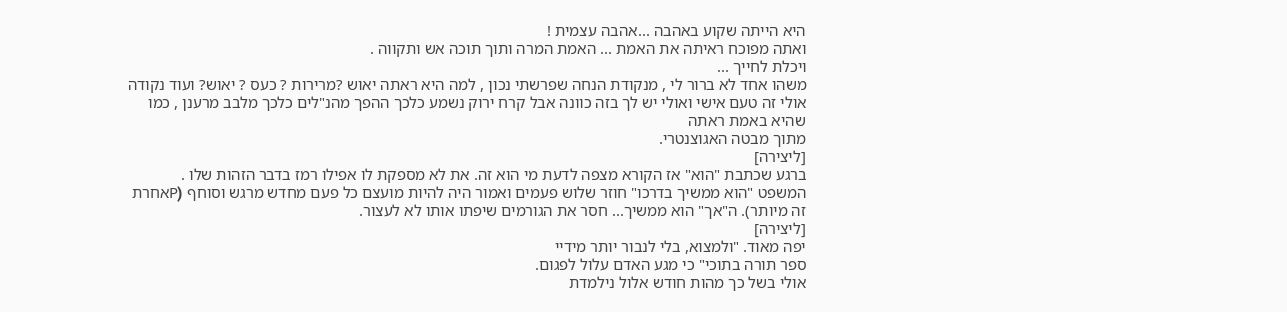היא הייתה שקוע באהבה ...אהבה עצמית !
ואתה מפוכח ראיתה את האמת ... האמת המרה ותוך תוכה אש ותקווה .
ויכלת לחייך ...
משהו אחד לא ברור לי , מנקודת הנחה שפרשתי נכון , למה היא ראתה יאוש ?מרירות ? כעס ? יאוש? ועוד נקודה אולי זה טעם אישי ואולי יש לך בזה כוונה אבל קרח ירוק נשמע כלכך ההפך מהנ"לים כלכך מלבב מרענן , כמו שהיא באמת ראתה
מתוך מבטה האגוצנטרי.
[ליצירה]
ברגע שכתבת "הוא" אז הקורא מצפה לדעת מי הוא זה. את לא מספקת לו אפילו רמז בדבר הזהות שלו .
המשפט "הוא ממשיך בדרכו" חוזר שלוש פעמים ואמור היה להיות מועצם כל פעם מחדש מרגש וסוחף (Pאחרת זה מיותר). ה"אך" הוא ממשיך... חסר את הגורמים שיפתו אותו לא לעצור.
[ליצירה]
יפה מאוד. "ולמצוא, בלי לנבור יותר מידיי
ספר תורה בתוכי" כי מגע האדם עלול לפגום.
אולי בשל כך מהות חודש אלול נילמדת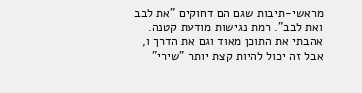מראשי-תיבות שגם הם דחוקים "את לבב ואת לבב". רמת נגישות מודעת קטנה.
אהבתי את התוכן מאוד וגם את הדרך ו, אבל זה יכול להיות קצת יותר "שירי"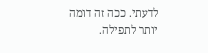לדעתי. ככה זה דומה יותר לתפילה.